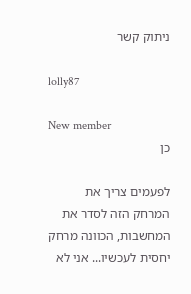ניתוק קשר

lolly87

New member
כן

לפעמים צריך את המרחק הזה לסדר את המחשבות, הכוונה מרחק יחסית לעכשיו... אני לא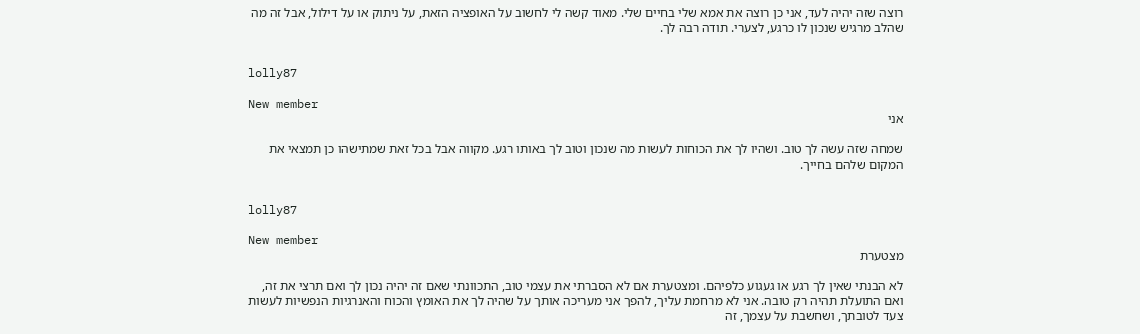רוצה שזה יהיה לעד, אני כן רוצה את אמא שלי בחיים שלי. מאוד קשה לי לחשוב על האופציה הזאת, על ניתוק או על דילול, אבל זה מה שהלב מרגיש שנכון לו כרגע, לצערי. תודה רבה לך.


lolly87

New member
אני

שמחה שזה עשה לך טוב. ושהיו לך את הכוחות לעשות מה שנכון וטוב לך באותו רגע. מקווה אבל בכל זאת שמתישהו כן תמצאי את המקום שלהם בחייך.


lolly87

New member
מצטערת

לא הבנתי שאין לך רגע או געגוע כלפיהם. ומצטערת אם לא הסברתי את עצמי טוב, התכוונתי שאם זה יהיה נכון לך ואם תרצי את זה, ואם התועלת תהיה רק טובה. אני לא מרחמת עליך, להפך אני מעריכה אותך על שהיה לך את האומץ והכוח והאנרגיות הנפשיות לעשות צעד לטובתך, ושחשבת על עצמך, זה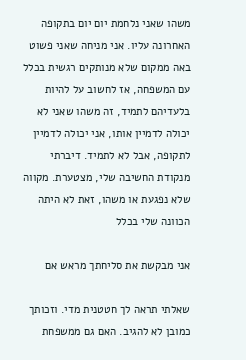משהו שאני נלחמת יום יום בתקופה האחרונה עליו. אני מניחה שאני פשוט באה ממקום שלא מנותקים רגשית בכלל עם המשפחה, אז לחשוב על להיות בלעדיהם לתמיד, זה משהו שאני לא יכולה לדמיין אותו, אני יכולה לדמיין לתקופה, אבל לא לתמיד. דיברתי מנקודת החשיבה שלי, מצטערת. מקווה שלא נפגעת או משהו, זאת לא היתה הכוונה שלי בכלל

אני מבקשת את סליחתך מראש אם

שאלתי תראה לך חטטנית מדי. וזכותך כמובן לא להגיב. האם גם ממשפחת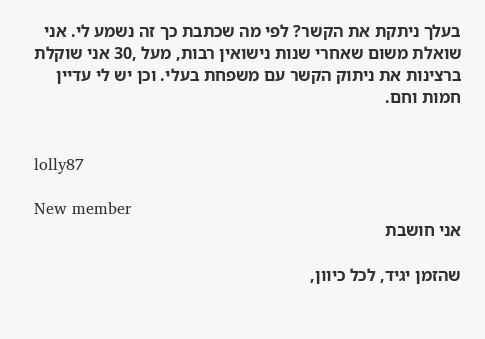בעלך ניתקת את הקשר? לפי מה שכתבת כך זה נשמע לי. אני שואלת משום שאחרי שנות נישואין רבות, מעל ,30 אני שוקלת ברצינות את ניתוק הקשר עם משפחת בעלי. וכן יש לי עדיין חמות וחם.


lolly87

New member
אני חושבת

שהזמן יגיד, לכל כיוון,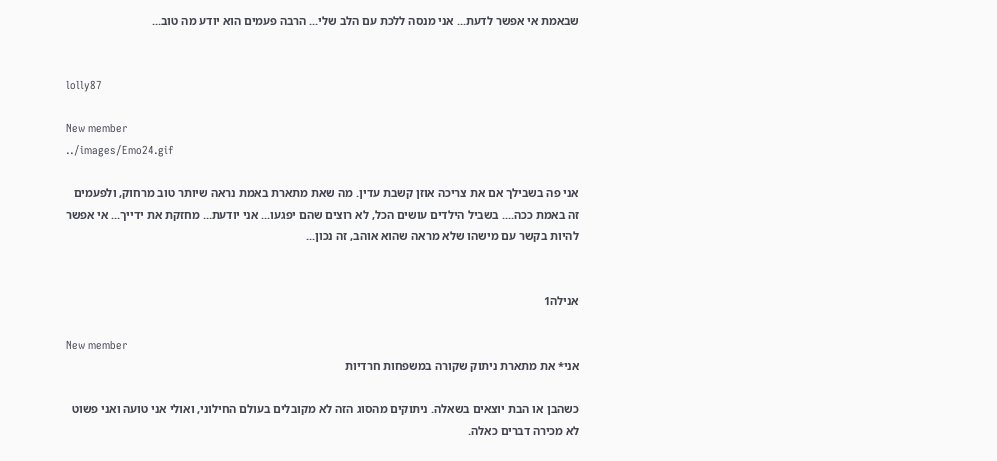שבאמת אי אפשר לדעת... אני מנסה ללכת עם הלב שלי... הרבה פעמים הוא יודע מה טוב...


lolly87

New member
../images/Emo24.gif

אני פה בשבילך אם את צריכה אוזן קשבת עדין. מה שאת מתארת באמת נראה שיותר טוב מרחוק, ולפעמים זה באמת ככה.... בשביל הילדים עושים הכל, לא רוצים שהם יפגעו... אני יודעת... מחזקת את ידייך... אי אפשר להיות בקשר עם מישהו שלא מראה שהוא אוהב, זה נכון...


אנילה1

New member
אני* את מתארת ניתוק שקורה במשפחות חרדיות

כשהבן או הבת יוצאים בשאלה. ניתוקים מהסוג הזה לא מקובלים בעולם החילוני, ואולי אני טועה ואני פשוט לא מכירה דברים כאלה.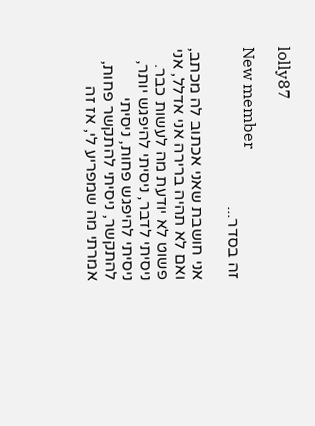lolly87

New member
זה בסדר...

אני חושבת שאני אכתוב לה מכתב, ואם לא תהיה ברירה אני אדלל, אני פשוט לא יודעת מה לעשות כבר. ניסיתי לדבר, ניסיתי להיפגש יותר, ניסיתי להיפגש פחות, ניסיתי להתקשר, ניסיתי להתקשר פחות, אמרתי מה שמפריע לי, אז זה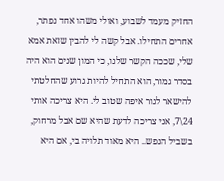החזיק מעמד לשבוע, ואולי משהו אחד נפתר, אחרים התחילו. אבל קשה לי להבין שזאת אמא שלי, שככה הקשר שלנו, כי המון שנים הוא היה בסדר גמור, הוא התחיל להיות גרוע שהחלטתי להישאר לגור איפה שטוב לי. היא צריכה אותי 24\7, אני צריכה לדעת שהיא שם אבל מרחוק, בשביל הנפש.. היא מאוד תלויה בי, אם היא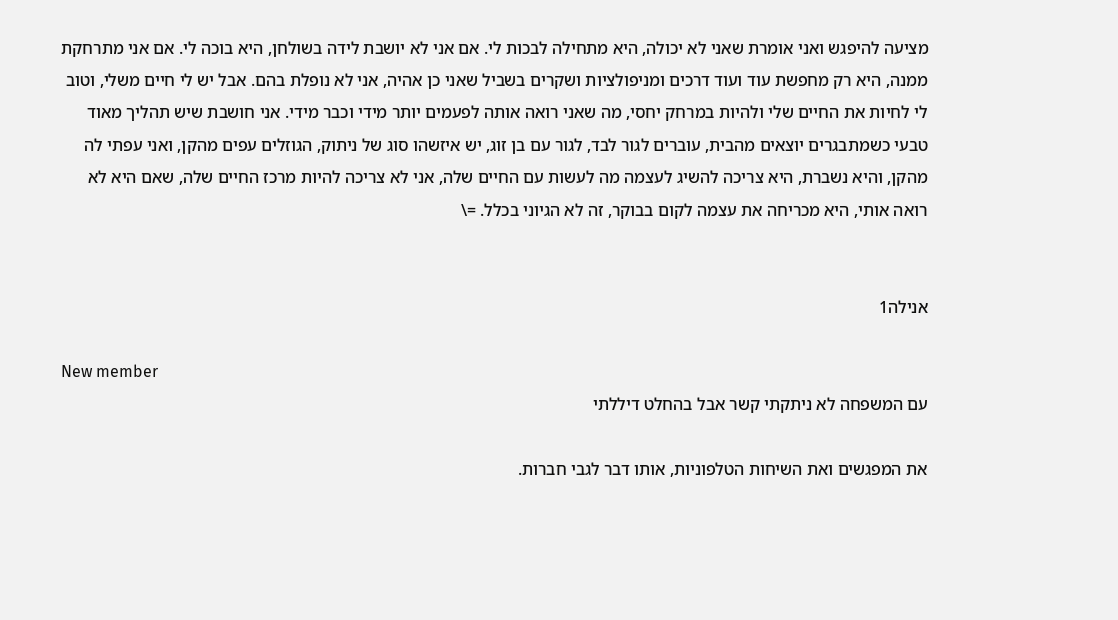מציעה להיפגש ואני אומרת שאני לא יכולה, היא מתחילה לבכות לי. אם אני לא יושבת לידה בשולחן, היא בוכה לי. אם אני מתרחקת ממנה, היא רק מחפשת עוד ועוד דרכים ומניפולציות ושקרים בשביל שאני כן אהיה, אני לא נופלת בהם. אבל יש לי חיים משלי, וטוב לי לחיות את החיים שלי ולהיות במרחק יחסי, מה שאני רואה אותה לפעמים יותר מידי וכבר מידי. אני חושבת שיש תהליך מאוד טבעי כשמתבגרים יוצאים מהבית, עוברים לגור לבד, לגור עם בן זוג, יש איזשהו סוג של ניתוק, הגוזלים עפים מהקן, ואני עפתי לה מהקן, והיא נשברת, היא צריכה להשיג לעצמה מה לעשות עם החיים שלה, אני לא צריכה להיות מרכז החיים שלה, שאם היא לא רואה אותי, היא מכריחה את עצמה לקום בבוקר, זה לא הגיוני בכלל. =\


אנילה1

New member
עם המשפחה לא ניתקתי קשר אבל בהחלט דיללתי

את המפגשים ואת השיחות הטלפוניות, אותו דבר לגבי חברות.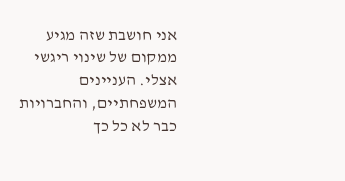אני חושבת שזה מגיע ממקום של שינוי ריגשי אצלי. העניינים המשפחתיים, והחברויות כבר לא כל כך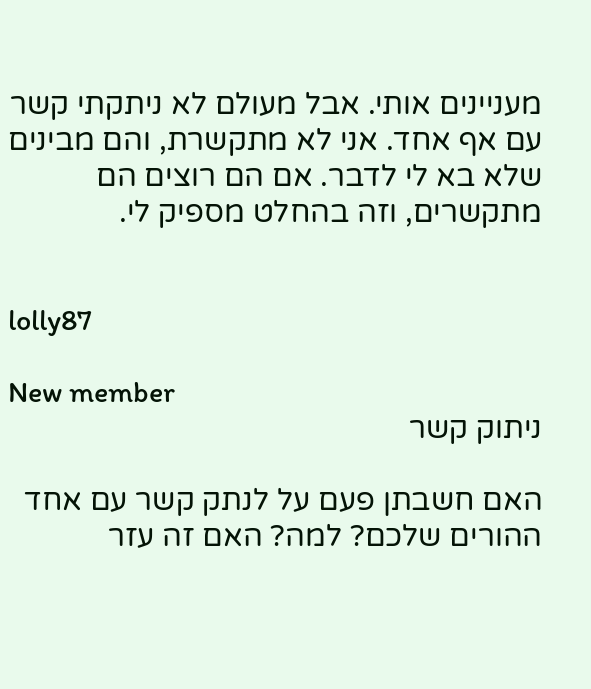מעניינים אותי. אבל מעולם לא ניתקתי קשר עם אף אחד. אני לא מתקשרת, והם מבינים שלא בא לי לדבר. אם הם רוצים הם מתקשרים, וזה בהחלט מספיק לי.


lolly87

New member
ניתוק קשר

האם חשבתן פעם על לנתק קשר עם אחד ההורים שלכם? למה? האם זה עזר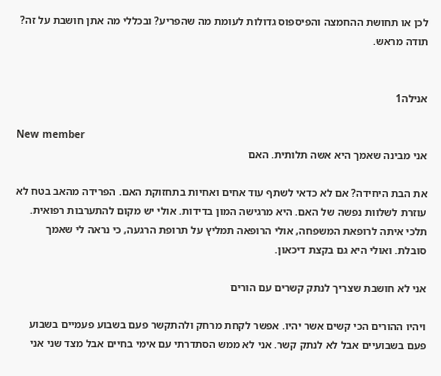לכן או תחושת ההחמצה והפיספוס גדולות לעומת מה שהפריע? ובכללי מה אתן חושבת על זה? תודה מראש.


אנילה1

New member
אני מבינה שאמך היא אשה תלותית. האם

את הבת היחידה? אם לא כדאי לשתף עוד אחים ואחיות בתחזוקת האם. הפרידה מהאב בטח לא עוזרת לשלוות נפשה של האם. היא מרגישה המון בדידות. אולי יש מקום להתערבות רפואית. תלכי איתה לרופאת המשפחה, אולי הרופאה תמליץ על תרופת הרגעה, כי נראה לי שאמך סובלת. ואולי היא גם בקצת דיכאון.

אני לא חושבת שצריך לנתק קשרים עם הורים

ויהיו ההורים הכי קשים אשר יהיו. אפשר לקחת מרחק ולהתקשר פעם בשבוע פעמיים בשבוע פעם בשבועיים אבל לא לנתק קשר. אני לא ממש הסתדרתי עם אימי בחיים אבל מצד שני אני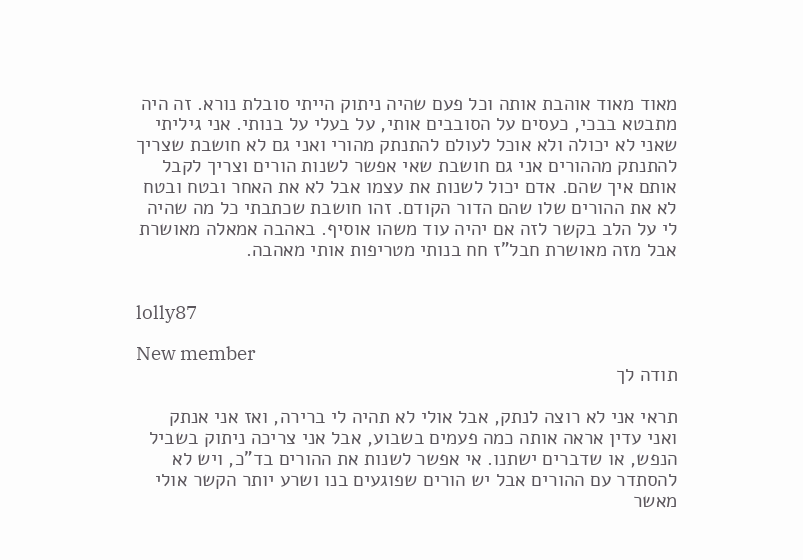מאוד מאוד אוהבת אותה וכל פעם שהיה ניתוק הייתי סובלת נורא. זה היה מתבטא בבכי, כעסים על הסובבים אותי, על בעלי על בנותי. אני גיליתי שאני לא יכולה ולא אוכל לעולם להתנתק מהורי ואני גם לא חושבת שצריך להתנתק מההורים אני גם חושבת שאי אפשר לשנות הורים וצריך לקבל אותם איך שהם. אדם יכול לשנות את עצמו אבל לא את האחר ובטח ובטח לא את ההורים שלו שהם הדור הקודם. זהו חושבת שכתבתי כל מה שהיה לי על הלב בקשר לזה אם יהיה עוד משהו אוסיף. באהבה אמאלה מאושרת אבל מזה מאושרת חבל"ז חח בנותי מטריפות אותי מאהבה.


lolly87

New member
תודה לך

תראי אני לא רוצה לנתק, אבל אולי לא תהיה לי ברירה, ואז אני אנתק ואני עדין אראה אותה כמה פעמים בשבוע, אבל אני צריכה ניתוק בשביל הנפש, או שדברים ישתנו. אי אפשר לשנות את ההורים בד"כ, ויש לא להסתדר עם ההורים אבל יש הורים שפוגעים בנו ושרע יותר הקשר אולי מאשר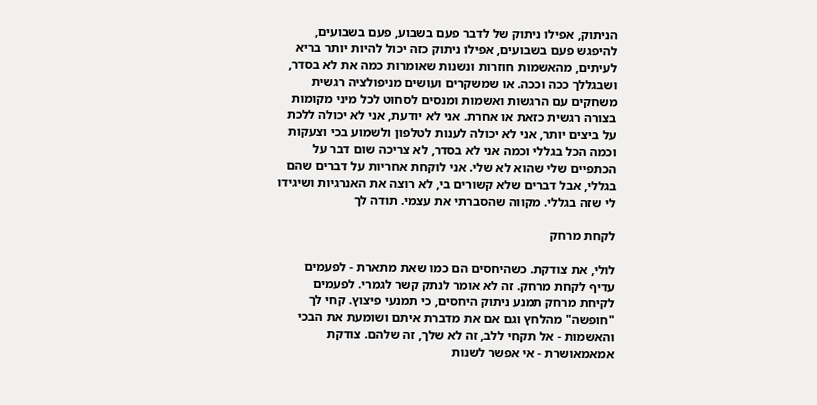הניתוק, אפילו ניתוק של לדבר פעם בשבוע, פעם בשבועים, להיפגש פעם בשבועים, אפילו ניתוק כזה יכול להיות יותר בריא לעיתים, מהאשמות חוזרות ונשנות שאומרות כמה את לא בסדר, ושבגללך ככה וככה. או שמשקרים ועושים מניפולציה רגשית משחקים עם הרגשות ואשמות ומנסים לסחוט לכל מיני מקומות בצורה רגשית כזאת או אחרת. אני לא יודעת, אני לא יכולה ללכת על ביצים יותר, אני לא יכולה לענות לטלפון ולשמוע בכי וצעקות וכמה הכל בגללי וכמה אני לא בסדר, לא צריכה שום דבר על הכתפיים שלי שהוא לא שלי. אני לוקחת אחריות על דברים שהם בגללי, אבל דברים שלא קשורים בי, לא רוצה את האנרגיות ושיגידו לי שזה בגללי. מקווה שהסברתי את עצמי. תודה לך

לקחת מרחק

לולי, את צודקת. כשהיחסים הם כמו שאת מתארת - לפעמים עדיף לקחת מרחק. זה לא אומר לנתק קשר לגמרי. לפעמים לקיחת מרחק תמנע ניתוק היחסים, כי תמנעי פיצוץ. קחי לך "חופשה" מהלחץ וגם אם את מדברת איתם ושומעת את הבכי והאשמות - אל תקחי ללב, זה לא שלך, זה שלהם. צודקת אמאמאושרת - אי אפשר לשנות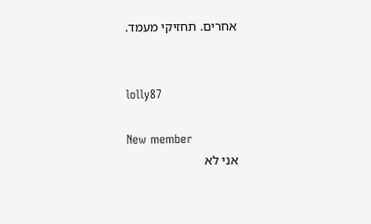אחרים. תחזיקי מעמד.


lolly87

New member
אני לא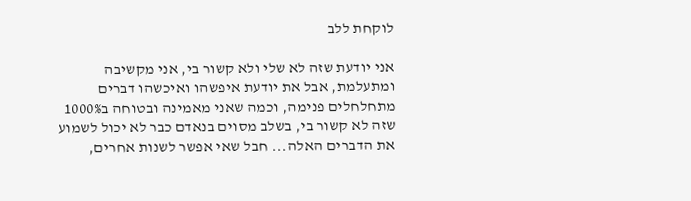לוקחת ללב

אני יודעת שזה לא שלי ולא קשור בי, אני מקשיבה ומתעלמת, אבל את יודעת איפשהו ואיכשהו דברים מתחלחלים פנימה, וכמה שאני מאמינה ובטוחה ב1000% שזה לא קשור בי, בשלב מסוים בנאדם כבר לא יכול לשמוע את הדברים האלה... חבל שאי אפשר לשנות אחרים,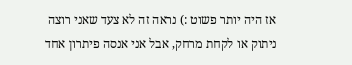אז היה יותר פשוט :) נראה זה לא צעד שאני רוצה ניתוק או לקחת מרחק, אבל אני אנסה פיתרון אחד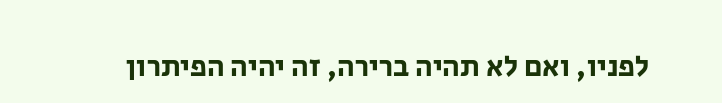לפניו, ואם לא תהיה ברירה, זה יהיה הפיתרון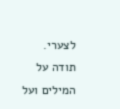לצערי. תודה על המילים ועל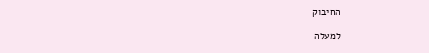החיבוק

למעלה